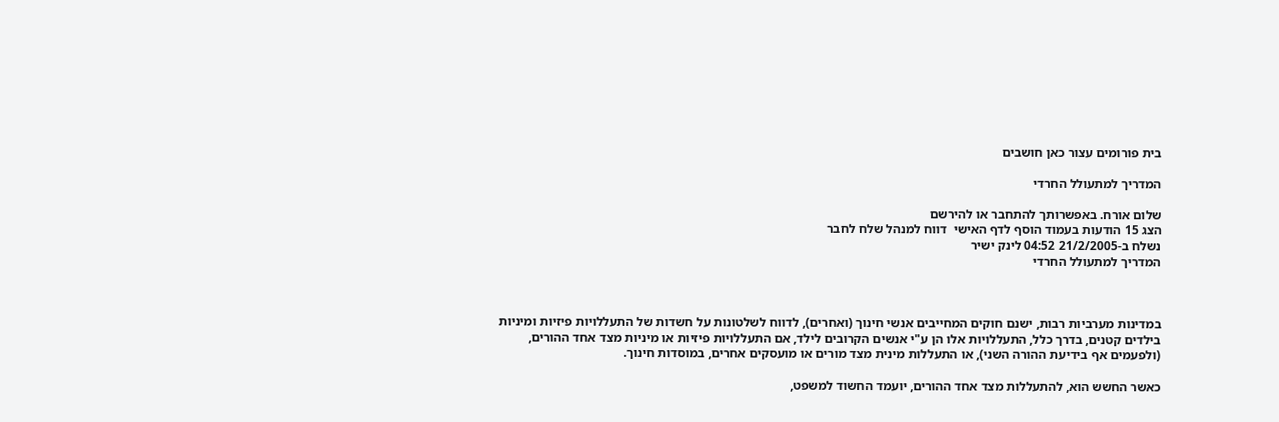בית פורומים עצור כאן חושבים

המדריך למתעולל החרדי

שלום אורח. באפשרותך להתחבר או להירשם
הצג 15 הודעות בעמוד הוסף לדף האישי  דווח למנהל שלח לחבר
נשלח ב-21/2/2005 04:52 לינק ישיר
המדריך למתעולל החרדי



במדינות מערביות רבות, ישנם חוקים המחייבים אנשי חינוך (ואחרים), לדווח לשלטונות על חשדות של התעללויות פיזיות ומיניות בילדים קטנים, בדרך כלל, התעללויות אלו הן ע"י אנשים הקרובים לילד, אם התעללויות פיזיות או מיניות מצד אחד ההורים, (ולפעמים אף בידיעת ההורה השני), או התעללות מינית מצד מורים או מועסקים אחרים, במוסדות חינוך.

כאשר החשש הוא, להתעללות מצד אחד ההורים, יועמד החשוד למשפט,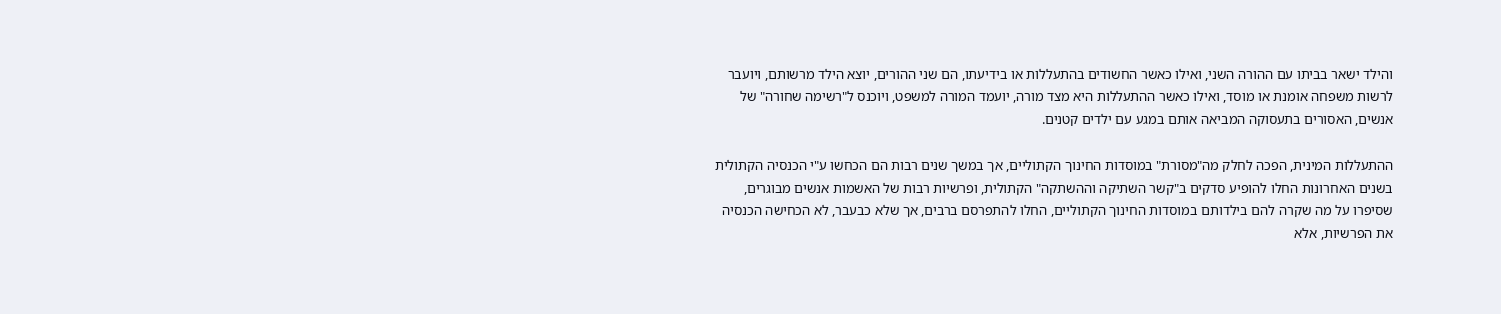והילד ישאר בביתו עם ההורה השני, ואילו כאשר החשודים בהתעללות או בידיעתו, הם שני ההורים, יוצא הילד מרשותם, ויועבר לרשות משפחה אומנת או מוסד, ואילו כאשר ההתעללות היא מצד מורה, יועמד המורה למשפט, ויוכנס ל"רשימה שחורה" של אנשים, האסורים בתעסוקה המביאה אותם במגע עם ילדים קטנים.

ההתעללות המינית, הפכה לחלק מה"מסורת" במוסדות החינוך הקתוליים, אך במשך שנים רבות הם הכחשו ע"י הכנסיה הקתולית בשנים האחרונות החלו להופיע סדקים ב"קשר השתיקה וההשתקה" הקתולית, ופרשיות רבות של האשמות אנשים מבוגרים, שסיפרו על מה שקרה להם בילדותם במוסדות החינוך הקתוליים, החלו להתפרסם ברבים, אך שלא כבעבר, לא הכחישה הכנסיה את הפרשיות, אלא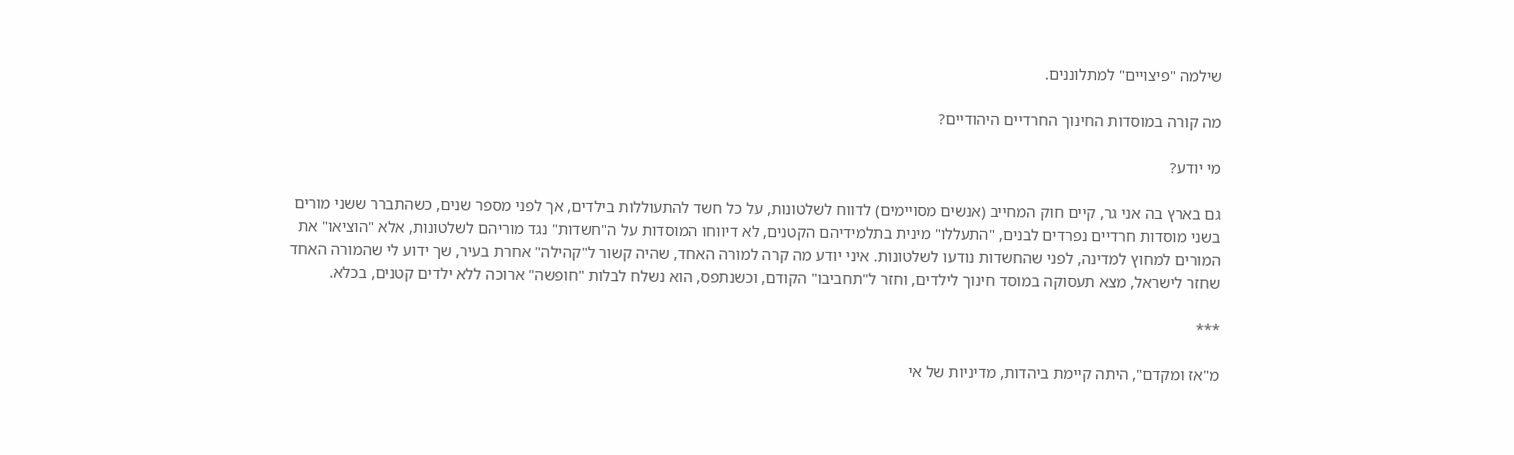שילמה "פיצויים" למתלוננים.

מה קורה במוסדות החינוך החרדיים היהודיים?

מי יודע?

גם בארץ בה אני גר, קיים חוק המחייב (אנשים מסויימים) לדווח לשלטונות, על כל חשד להתעוללות בילדים, אך לפני מספר שנים, כשהתברר ששני מורים בשני מוסדות חרדיים נפרדים לבנים, "התעללו" מינית בתלמידיהם הקטנים, לא דיווחו המוסדות על ה"חשדות" נגד מוריהם לשלטונות, אלא "הוציאו" את המורים למחוץ למדינה, לפני שהחשדות נודעו לשלטונות. איני יודע מה קרה למורה האחד, שהיה קשור ל"קהילה" אחרת בעיר, שך ידוע לי שהמורה האחד שחזר לישראל, מצא תעסוקה במוסד חינוך לילדים, וחזר ל"תחביבו" הקודם, וכשנתפס, הוא נשלח לבלות "חופשה" ארוכה ללא ילדים קטנים, בכלא.

***

מ"אז ומקדם", היתה קיימת ביהדות, מדיניות של אי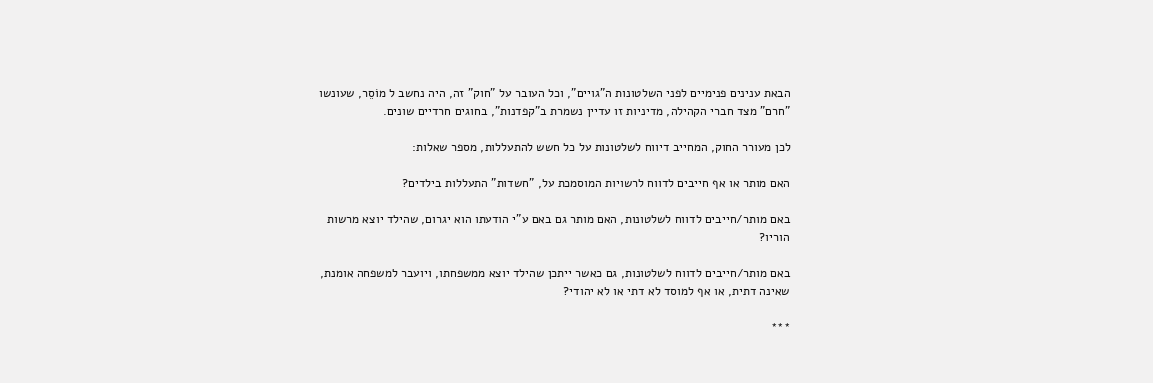הבאת ענינים פנימיים לפני השלטונות ה"גויים", וכל העובר על "חוק" זה, היה נחשב ל מוֹסֵר, שעונשו "חרם" מצד חברי הקהילה, מדיניות זו עדיין נשמרת ב"קפדנות", בחוגים חרדיים שונים.

לכן מעורר החוק, המחייב דיווח לשלטונות על כל חשש להתעללות, מספר שאלות:

האם מותר או אף חייבים לדווח לרשויות המוסמכת על, "חשדות" התעללות בילדים?

באם מותר/חייבים לדווח לשלטונות, האם מותר גם באם ע"י הודעתו הוא יגרום, שהילד יוצא מרשות הוריו?

באם מותר/חייבים לדווח לשלטונות, גם כאשר ייתכן שהילד יוצא ממשפחתו, ויועבר למשפחה אומנת, שאינה דתית, או אף למוסד לא דתי או לא יהודי?

***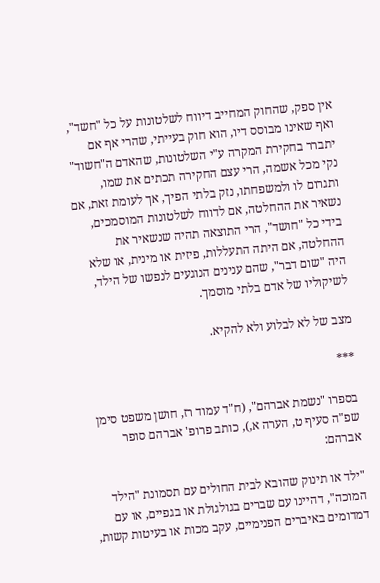אין ספק, שהחוק המחייב דיווח לשלטונות על כל "חשד", ואף שאינו מבוסס דיו, הוא חוק בעייתי, שהרי אף אם יתברר בחקירת המקרה ע"י השלטונות, שהאדם ה"חשוד" נקי מכל אשמה, הרי עצם החקירה תכתים את שמו, ותגרום לו ולמשפחתו, נזק בלתי הפיך, אך לעומת זאת, אם נשאיר את ההחלטה, אם לדווח לשלטונות המוסמכים, בידי כל "חושד", הרי התוצאה תהיה שנשאיר את ההחלטה, אם היתה התעללות, פיזית או מינית, או שלא היה "שום דבר", שהם ענינים הנוגעים לנפשו של הילד, לשיקוליו של אדם בלתי מוסמך.

מצב של לא לבלוע ולא להקיא.

***

בספרו "נשמת אברהם", (ח"ד עמוד רז, חושן משפט סימן שפ"ה סעיף ט, הערה א,), כותב פרופ' אברהם סופר אברהם:

"ילד או תינוק שהובא לבית החולים עם תסמונת "הילד המוכה", דהיינו עם שברים בגולגולת או בגפיים, או עם דמדומים באיברים הפנימיים, עקב מכות או בעיטות קשות,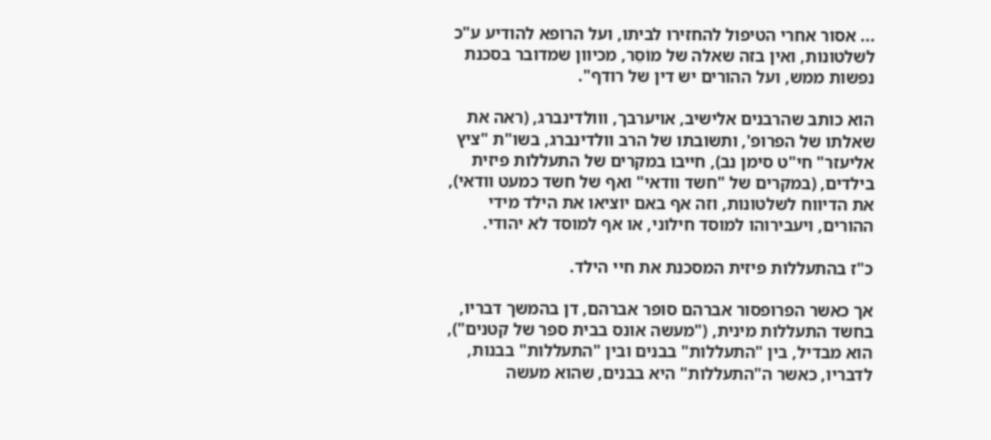... אסור אחרי הטיפול להחזירו לביתו, ועל הרופא להודיע ע"כ לשלטונות, ואין בזה שאלה של מוֹסֵר, מכיוון שמדובר בסכנת נפשות ממש, ועל ההורים יש דין של רודף".

הוא כותב שהרבנים אלישיב, אויערבך, ווולדינברג, (ראה את שאלתו של הפרופ', ותשובתו של הרב וולדינברג, בשו"ת "ציץ אליעזר" חי"ט סימן נב), חייבו במקרים של התעללות פיזית בילדים, (במקרים של "חשד וודאי" ואף של חשד כמעט וודאי), את הדיווח לשלטונות, וזה אף באם יוציאו את הילד מידי ההורים, ויעבירוהו למוסד חילוני, או אף למוסד לא יהודי.

כ"ז בהתעללות פיזית המסכנת את חיי הילד.

אך כאשר הפרופסור אברהם סופר אברהם, דן בהמשך דבריו, בחשד התעללות מינית, ("מעשה אונס בבית ספר של קטנים"), הוא מבדיל, בין "התעללות" בבנים ובין "התעללות" בבנות, לדבריו, כאשר ה"התעללות" היא בבנים, שהוא מעשה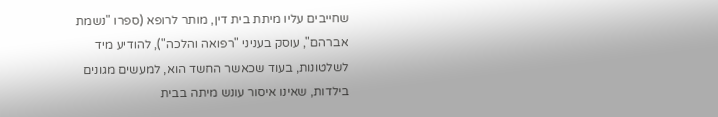שחייבים עליו מיתת בית דין, מותר לרופא (ספרו "נשמת אברהם", עוסק בעניני "רפואה והלכה"), להודיע מיד לשלטונות, בעוד שכאשר החשד הוא, למעשים מגונים בילדות, שאינו איסור עונש מיתה בבית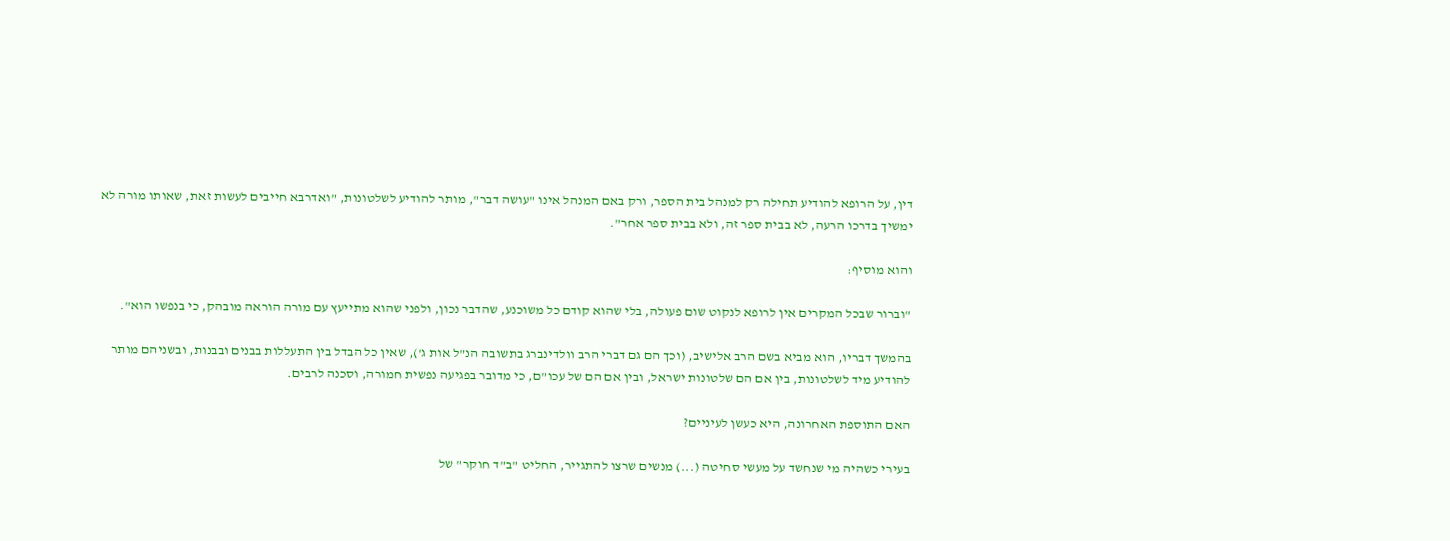דין, על הרופא להודיע תחילה רק למנהל בית הספר, ורק באם המנהל אינו "עושה דבר", מותר להודיע לשלטונות, "ואדרבא חייבים לעשות זאת, שאותו מורה לא ימשיך בדרכו הרעה, לא בבית ספר זה, ולא בבית ספר אחר".

והוא מוסיף:

"וברור שבכל המקרים אין לרופא לנקוט שום פעולה, בלי שהוא קודם כל משוכנע, שהדבר נכון, ולפני שהוא מתייעץ עם מורה הוראה מובהק, כי בנפשו הוא".

בהמשך דבריו, הוא מביא בשם הרב אלישיב, (וכך הם גם דברי הרב וולדינברג בתשובה הנ"ל אות ג'), שאין כל הבדל בין התעללות בבנים ובבנות, ובשניהם מותר להודיע מיד לשלטונות, בין אם הם שלטונות ישראל, ובין אם הם של עכו"ם, כי מדובר בפגיעה נפשית חמורה, וסכנה לרבים.

האם התוספת האחרונה, היא כעשן לעיניים?

בעירי כשהיה מי שנחשד על מעשי סחיטה (...) מנשים שרצו להתגייר, החליט "ב"ד חוקר" של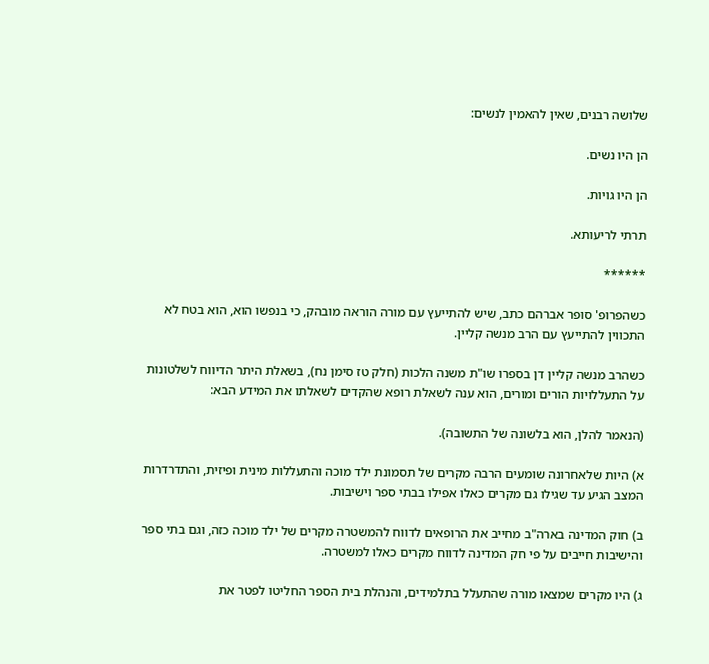שלושה רבנים, שאין להאמין לנשים:

הן היו נשים.

הן היו גויות.

תרתי לריעותא.

******

כשהפרופ' סופר אברהם כתב, שיש להתייעץ עם מורה הוראה מובהק, כי בנפשו הוא, הוא בטח לא התכווין להתייעץ עם הרב מנשה קליין.

כשהרב מנשה קליין דן בספרו שו"ת משנה הלכות (חלק טז סימן נח), בשאלת היתר הדיווח לשלטונות על התעללויות הורים ומורים, הוא ענה לשאלת רופא שהקדים לשאלתו את המידע הבא:

(הנאמר להלן, הוא בלשונה של התשובה).

א) היות שלאחרונה שומעים הרבה מקרים של תסמונת ילד מוכה והתעללות מינית ופיזית, והתדרדרות המצב הגיע עד שגילו גם מקרים כאלו אפילו בבתי ספר וישיבות.

ב) חוק המדינה בארה"ב מחייב את הרופאים לדווח להמשטרה מקרים של ילד מוכה כזה, וגם בתי ספר והישיבות חייבים על פי חק המדינה לדווח מקרים כאלו למשטרה.

ג) היו מקרים שמצאו מורה שהתעלל בתלמידים, והנהלת בית הספר החליטו לפטר את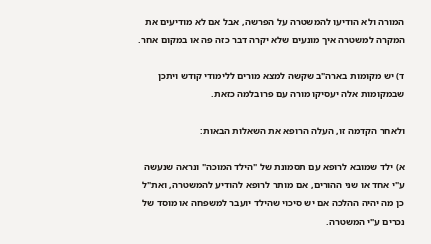המורה ולא הודיעו להמשטרה על הפרשה, אבל אם לא מודיעים את המקרה למשטרה איך מונעים שלא יקרה דבר כזה פה או במקום אחר.

ד) יש מקומות בארה"ב שקשה למצא מורים ללימודי קודש ויתכן שבמקומות אלה יעסיקו מורה עם פרובלמה כזאת.

ולאחר הקדמה זו, העלה הרופא את השאלות הבאות:

א) ילד שמובא לרופא עם תסמונת של "הילד המוכה" ונראה שנעשה ע"י אחד או שני ההורים, אם מותר לרופא להודיע להמשטרה, ואת"ל כן מה יהיה ההלכה אם יש סיכוי שהילד יועבר למשפחה או מוסד של נכרים ע"י המשטרה.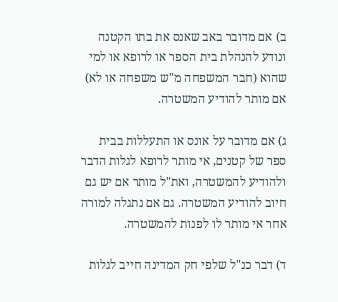ב) אם מדובר באב שאנס את בתו הקטנה ונודע להנהלת בית הספר או לרופא או למי שהוא (חבר המשפחה מ"ש משפחה או לא) אם מותר להודיע המשטרה.

ג) אם מדובר על אונס או התעללות בבית ספר של קטנים, אי מותר לרופא לגלות הדבר ולהודיע להמשטרה, ואת"ל מותר אם יש גם חיוב להודיע המשטרה. גם אם נתגלה למורה אחר אי מותר לו לפנות להמשטרה.

ד) דבר כנ"ל שלפי חק המדינה חייב לגלות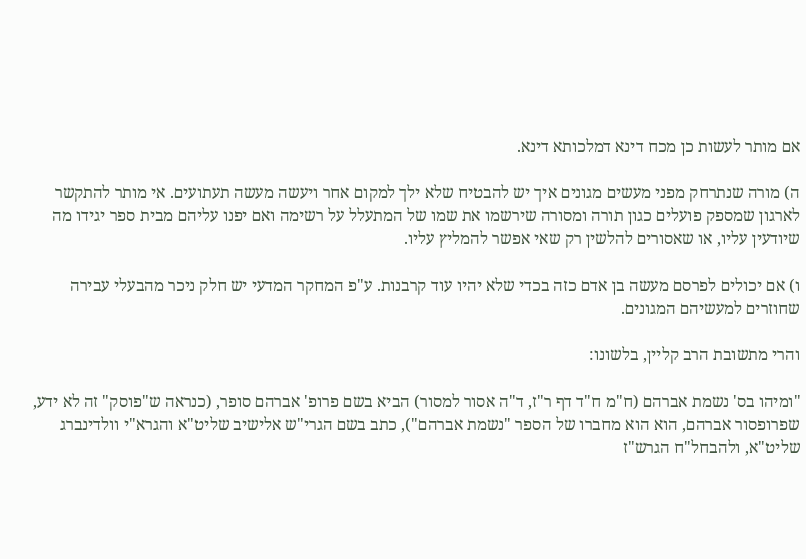אם מותר לעשות כן מכח דינא דמלכותא דינא.

ה) מורה שנתרחק מפני מעשים מגונים איך יש להבטיח שלא ילך למקום אחר ויעשה מעשה תעתועים. אי מותר להתקשר לארגון שמספק פועלים כגון תורה ומסורה שירשמו את שמו של המתעלל על רשימה ואם יפנו עליהם מבית ספר יגידו מה שיודעין עליו, או שאסורים להלשין רק שאי אפשר להמליץ עליו.

ו) אם יכולים לפרסם מעשה בן אדם כזה בכדי שלא יהיו עוד קרבנות. ע"פ המחקר המדעי יש חלק ניכר מהבעלי עבירה שחוזרים למעשיהם המגונים.

והרי מתשובת הרב קליין, בלשונו:

"ומיהו בס' נשמת אברהם (ח"מ ח"ד דף ר"ז, ד"ה אסור למסור) הביא בשם פרופ' אברהם סופר, (כנראה ש"פוסק" זה לא ידע, שפרופסור אברהם, הוא הוא מחברו של הספר "נשמת אברהם"), כתב בשם הגרי"ש אלישיב שליט"א והגרא"י וולדינברג שליט"א, ולהבחל"ח הגרש"ז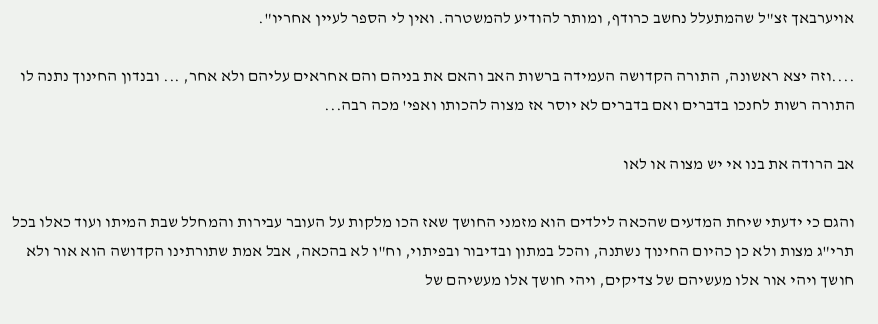אויערבאך זצ"ל שהמתעלל נחשב כרודף, ומותר להודיע להמשטרה. ואין לי הספר לעיין אחריו".

....וזה יצא ראשונה, התורה הקדושה העמידה ברשות האב והאם את בניהם והם אחראים עליהם ולא אחר, ... ובנדון החינוך נתנה לו התורה רשות לחנכו בדברים ואם בדברים לא יוסר אז מצוה להכותו ואפי' מכה רבה...

אב הרודה את בנו אי יש מצוה או לאו

והגם כי ידעתי שיחת המדעים שהכאה לילדים הוא מזמני החושך שאז הכו מלקות על העובר עבירות והמחלל שבת המיתו ועוד כאלו בכל תרי"ג מצות ולא כן כהיום החינוך נשתנה, והכל במתון ובדיבור ובפיתוי, וח"ו לא בהכאה, אבל אמת שתורתינו הקדושה הוא אור ולא חושך ויהי אור אלו מעשיהם של צדיקים, ויהי חושך אלו מעשיהם של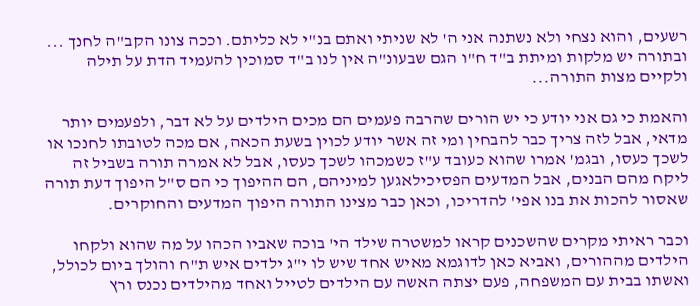רשעים, והוא נצחי ולא נשתנה אני ה' לא שניתי ואתם בנ"י לא כליתם. וככה צונו הקב"ה לחנך ... ובתורה יש מלקות ומיתת ב"ד ח"ו הגם שבעונ"ה אין לנו ב"ד סמוכין להעמיד הדת על תילה ולקיים מצות התורה...

והאמת כי גם אני יודע כי יש הורים שהרבה פעמים הם מכים הילדים על לא דבר, ולפעמים יותר מדאי, אבל לזה צריך כבר להבחין ומי זה אשר יודע לכוין בשעת הכאה, אם מכה לטובתו לחנכו או לשכך כעסו, ובגמ' אמרו שהוא כעובד ע"ז כשמכהו לשכך כעסו, אבל לא אמרה תורה בשביל זה ליקח מהם הבנים, אבל המדעים הפסיכילאגען למיניהם, הם ההיפוך כי הם ס"ל היפוך דעת תורה שאסור להכות את בנו אפי' להדריכו, וכאן כבר מצינו התורה היפוך המדעים והחוקרים.

וכבר ראיתי מקרים שהשכנים קראו למשטרה שילד הי' בוכה שאביו הכהו על מה שהוא ולקחו הילדים מההורים, ואביא כאן לדוגמא מאיש אחד שיש לו י"ג ילדים איש ת"ח והולך ביום לכולל, ואשתו בבית עם המשפחה, פעם יצתה האשה עם הילדים לטייל ואחד מהילדים נכנס ורץ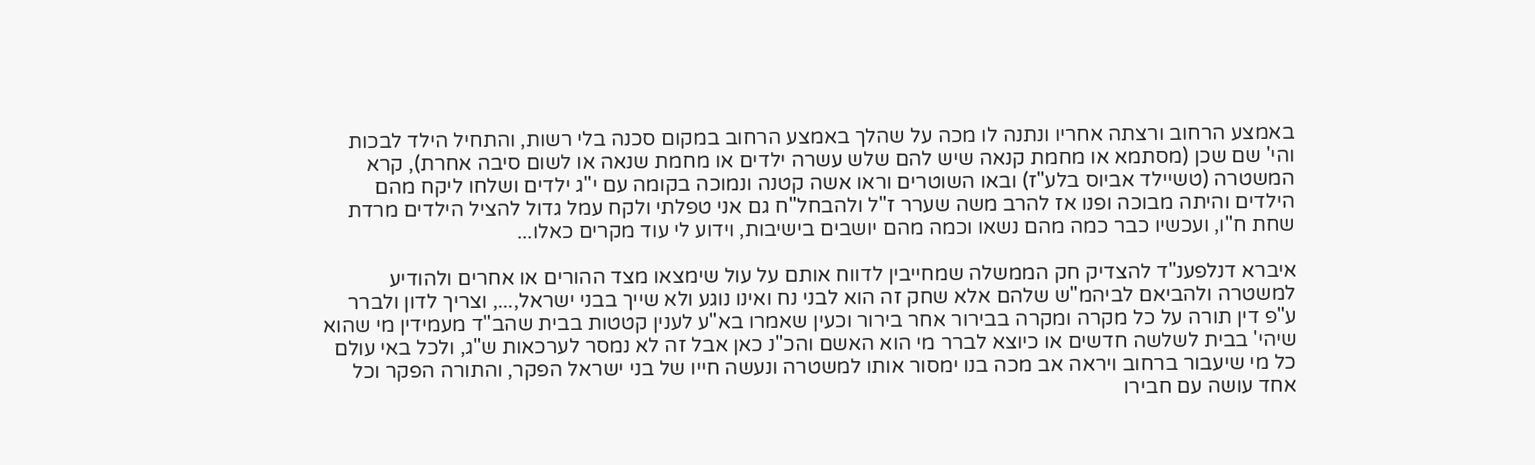באמצע הרחוב ורצתה אחריו ונתנה לו מכה על שהלך באמצע הרחוב במקום סכנה בלי רשות, והתחיל הילד לבכות והי' שם שכן (מסתמא או מחמת קנאה שיש להם שלש עשרה ילדים או מחמת שנאה או לשום סיבה אחרת), קרא המשטרה (טשיילד אביוס בלע"ז) ובאו השוטרים וראו אשה קטנה ונמוכה בקומה עם י"ג ילדים ושלחו ליקח מהם הילדים והיתה מבוכה ופנו אז להרב משה שערר ז"ל ולהבחל"ח גם אני טפלתי ולקח עמל גדול להציל הילדים מרדת שחת ח"ו, ועכשיו כבר כמה מהם נשאו וכמה מהם יושבים בישיבות, וידוע לי עוד מקרים כאלו...

איברא דנלפענ"ד להצדיק חק הממשלה שמחייבין לדווח אותם על עול שימצאו מצד ההורים או אחרים ולהודיע למשטרה ולהביאם לביהמ"ש שלהם אלא שחק זה הוא לבני נח ואינו נוגע ולא שייך בבני ישראל,..., וצריך לדון ולברר ע"פ דין תורה על כל מקרה ומקרה בבירור אחר בירור וכעין שאמרו בא"ע לענין קטטות בבית שהב"ד מעמידין מי שהוא שיהי' בבית לשלשה חדשים או כיוצא לברר מי הוא האשם והכ"נ כאן אבל זה לא נמסר לערכאות ש"ג, ולכל באי עולם כל מי שיעבור ברחוב ויראה אב מכה בנו ימסור אותו למשטרה ונעשה חייו של בני ישראל הפקר, והתורה הפקר וכל אחד עושה עם חבירו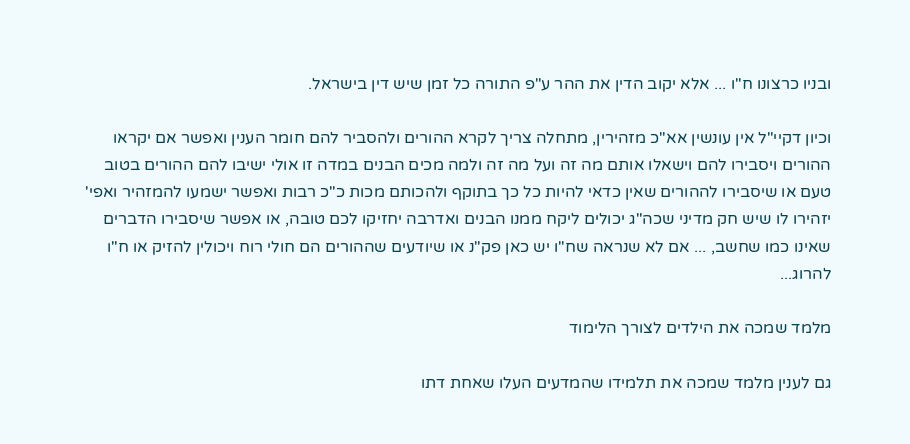ובניו כרצונו ח"ו ... אלא יקוב הדין את ההר ע"פ התורה כל זמן שיש דין בישראל.

וכיון דקיי"ל אין עונשין אא"כ מזהירין, מתחלה צריך לקרא ההורים ולהסביר להם חומר הענין ואפשר אם יקראו ההורים ויסבירו להם וישאלו אותם מה זה ועל מה זה ולמה מכים הבנים במדה זו אולי ישיבו להם ההורים בטוב טעם או שיסבירו לההורים שאין כדאי להיות כל כך בתוקף ולהכותם מכות כ"כ רבות ואפשר ישמעו להמזהיר ואפי' יזהירו לו שיש חק מדיני שכה"ג יכולים ליקח ממנו הבנים ואדרבה יחזיקו לכם טובה, או אפשר שיסבירו הדברים שאינו כמו שחשב, ... אם לא שנראה שח"ו יש כאן פק"נ או שיודעים שההורים הם חולי רוח ויכולין להזיק או ח"ו להרוג...

מלמד שמכה את הילדים לצורך הלימוד

גם לענין מלמד שמכה את תלמידו שהמדעים העלו שאחת דתו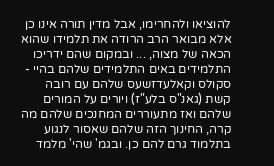להוציאו ולהחרימו, אבל מדין תורה אינו כן אלא מבואר הרב הרודה את תלמידו שהוא הכאה של מצוה, ... ובמקום שהם ידריכו התלמידים באים התלמידים שלהם בהיי - סקולס וקאלעדזשעס שלהם עם רובה קשת (גאנ"ס בלע"ז) ויורים על המורים שלהם ואז מתעוררים המחנכים שלהם מה קרה, החינוך הזה שלהם שאסור לנגוע בתלמוד גרם להם כן. ובגמ' שהי' מלמד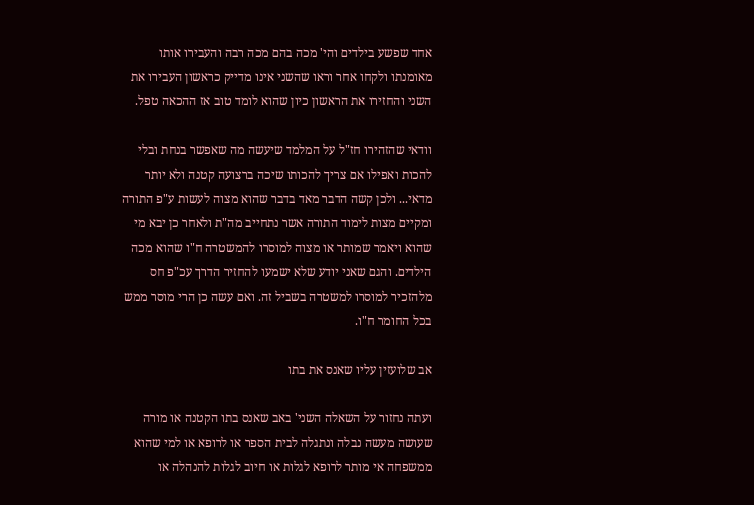אחד שפשע בילדים והי' מכה בהם מכה רבה והעבירו אותו מאומנתו ולקחו אחר וראו שהשני אינו מדייק כראשון העבירו את השני והחזירו את הראשון כיון שהוא לומד טוב אז ההכאה טפל.

וודאי שהזהירו חז"ל על המלמד שיעשה מה שאפשר בנחת ובלי להכות ואפילו אם צריך להכותו שיכה ברצועה קטנה ולא יותר מדאי... ולכן קשה הדבר מאד בדבר שהוא מצוה לעשות ע"פ התורה ומקיים מצות לימוד התורה אשר נתחייב מה"ת ולאחר כן יבא מי שהוא ויאמר שמותר או מצוה למוסרו להמשטרה ח"ו שהוא מכה הילדים. והגם שאני יודע שלא ישמעו להחזיר הדרך עכ"פ חס מלהזכיר למוסרו למשטרה בשביל זה. ואם עשה כן הרי מוסר ממש בכל החומר ח"ו.

אב שלועזין עליו שאנס את בתו

ועתה נחזור על השאלה השני' באב שאנס בתו הקטנה או מורה שעושה מעשה נבלה ונתגלה לבית הספר או לרופא או למי שהוא ממשפחה אי מותר לרופא לגלות או חיוב לגלות להנהלה או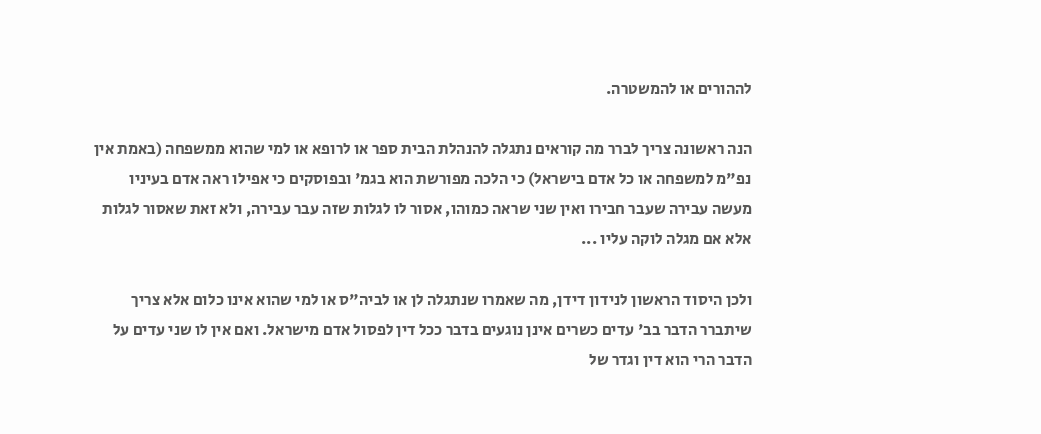לההורים או להמשטרה.

הנה ראשונה צריך לברר מה קוראים נתגלה להנהלת הבית ספר או לרופא או למי שהוא ממשפחה (באמת אין נפ"מ למשפחה או כל אדם בישראל) כי הלכה מפורשת הוא בגמ' ובפוסקים כי אפילו ראה אדם בעיניו מעשה עבירה שעבר חבירו ואין שני שראה כמוהו, אסור לו לגלות שזה עבר עבירה, ולא זאת שאסור לגלות אלא אם מגלה לוקה עליו ...

ולכן היסוד הראשון לנידון דידן, מה שאמרו שנתגלה לן או לביה"ס או למי שהוא אינו כלום אלא צריך שיתברר הדבר בב' עדים כשרים אינן נוגעים בדבר ככל דין לפסול אדם מישראל. ואם אין לו שני עדים על הדבר הרי הוא דין וגדר של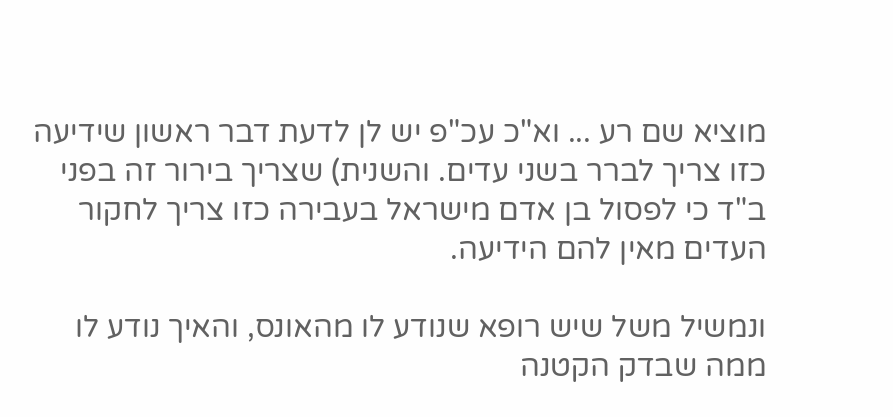מוציא שם רע ... וא"כ עכ"פ יש לן לדעת דבר ראשון שידיעה כזו צריך לברר בשני עדים. והשנית) שצריך בירור זה בפני ב"ד כי לפסול בן אדם מישראל בעבירה כזו צריך לחקור העדים מאין להם הידיעה.

ונמשיל משל שיש רופא שנודע לו מהאונס, והאיך נודע לו ממה שבדק הקטנה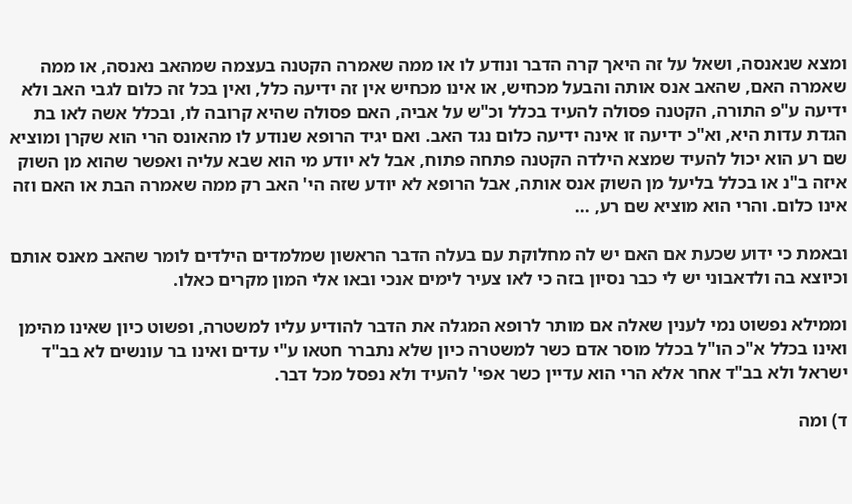ומצא שנאנסה, ושאל על זה היאך קרה הדבר ונודע לו או ממה שאמרה הקטנה בעצמה שמהאב נאנסה, או ממה שאמרה האם, שהאב אנס אותה והבעל מכחיש, או אינו מכחיש אין זה ידיעה כלל, ואין בכל זה כלום לגבי האב ולא ידיעה ע"פ התורה, הקטנה פסולה להעיד בכלל וכ"ש על אביה, האם פסולה שהיא קרובה לו, ובכלל אשה לאו בת הגדת עדות היא, וא"כ ידיעה זו אינה ידיעה כלום נגד האב. ואם יגיד הרופא שנודע לו מהאונס הרי הוא שקרן ומוציא שם רע הוא יכול להעיד שמצא הילדה הקטנה פתחה פתוח, אבל לא יודע מי הוא שבא עליה ואפשר שהוא מן השוק איזה ב"נ או בכלל בליעל מן השוק אנס אותה, אבל הרופא לא יודע שזה הי' האב רק ממה שאמרה הבת או האם וזה אינו כלום. והרי הוא מוציא שם רע, ...

ובאמת כי ידוע שכעת אם האם יש לה מחלוקת עם בעלה הדבר הראשון שמלמדים הילדים לומר שהאב מאנס אותם וכיוצא בה ולדאבוני יש לי כבר נסיון בזה כי לאו צעיר לימים אנכי ובאו אלי המון מקרים כאלו.

וממילא נפשוט נמי לענין שאלה אם מותר לרופא המגלה את הדבר להודיע עליו למשטרה, ופשוט כיון שאינו מהימן ואינו בכלל א"כ הו"ל בכלל מוסר אדם כשר למשטרה כיון שלא נתברר חטאו ע"י עדים ואינו בר עונשים לא בב"ד ישראל ולא בב"ד אחר אלא הרי הוא עדיין כשר אפי' להעיד ולא נפסל מכל דבר.

ד) ומה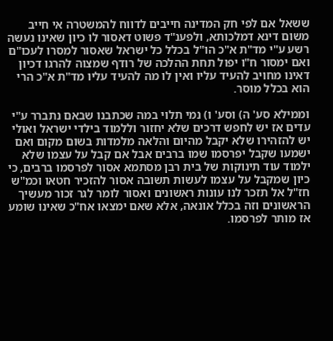ששאל אם לפי חק המדינה חייבים לדווח להמשטרה אי חייב משום דינא דמלכותא, ולפענ"ד פשוט דאסור לו כיון שאינו נעשה רשע ע"י מד"ת א"כ הו"ל בכלל כל ישראל שאסור למסרו לעכו"ם ואם ימסור ח"ו יפול תחת ההלכה של רודף שמצוה להרגו דכיון דאינו מחויב להעיד עליו ואין לו מה להעיד עליו מד"ת א"כ הרי הוא בכלל מוסר.

וממילא סע' ה) וסע' ו) נמי תלוי במה שכתבנו שבאם נתברר ע"י עדים אז יש לחפש דרכים שלא יחזור וללמוד בילדי ישראל ואולי יש להזהירו שלא יקבל מהיום והלאה מלמדות בשום מקום ואם ישמעו שקבל יפרסמו שמו ברבים אבל אם קבל על עצמו שלא ילמוד עוד תינוקות של בית רבן מסתמא אסור לפרסמו ברבים, כי כיון שמקבל על עצמו לעשות תשובה אסור להזכיר חטאו וכמ"ש חז"ל אל תזכר לנו עונות ראשונים ואסור לומר לגר זכור מעשיך הראשונים וזה בכלל אונאה, אלא שאם ימצאו אח"כ שאינו שומע אז מותר לפרסמו.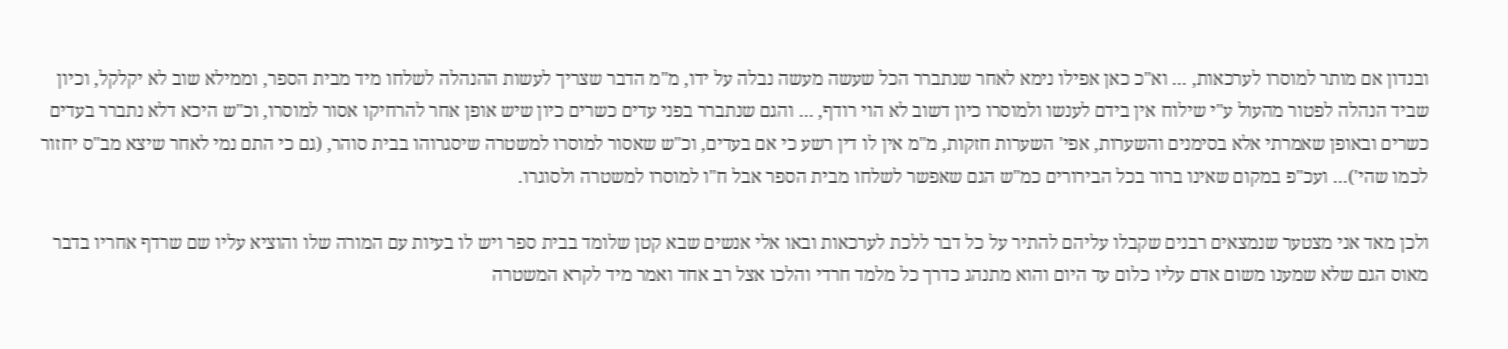ובנדון אם מותר למוסרו לערכאות, ... וא"כ כאן אפילו נימא לאחר שנתברר הכל שעשה מעשה נבלה על ידו, מ"מ הדבר שצריך לעשות ההנהלה לשלחו מיד מבית הספר, וממילא שוב לא יקלקל, וכיון שביד הנהלה לפטור מהעול ע"י שילוח אין בידם לענשו ולמוסרו כיון דשוב לא הוי רודף, ... והגם שנתברר בפני עדים כשרים כיון שיש אופן אחר להרחיקו אסור למוסרו, וכ"ש היכא דלא נתברר בעדים כשרים ובאופן שאמרתי אלא בסימנים והשערות, אפי' השערות חזקות, מ"מ אין לו דין רשע כי אם בעדים, וכ"ש שאסור למוסרו למשטרה שיסגרוהו בבית סוהר, (גם כי התם נמי לאחר שיצא מב"ס יחזור לכמו שהי')... ועכ"פ במקום שאינו ברור בכל הבירורים כמ"ש הגם שאפשר לשלחו מבית הספר אבל ח"ו למוסרו למשטרה ולסוגרו.

ולכן מאד אני מצטער שנמצאים רבנים שקבלו עליהם להתיר על כל דבר ללכת לערכאות ובאו אלי אנשים שבא קטן שלומד בבית ספר ויש לו בעיות עם המורה שלו והוציא עליו שם שרדף אחריו בדבר מאוס הגם שלא שמענו משום אדם עליו כלום עד היום והוא מתנהג כדרך כל מלמד חרדי והלכו אצל רב אחד ואמר מיד לקרא המשטרה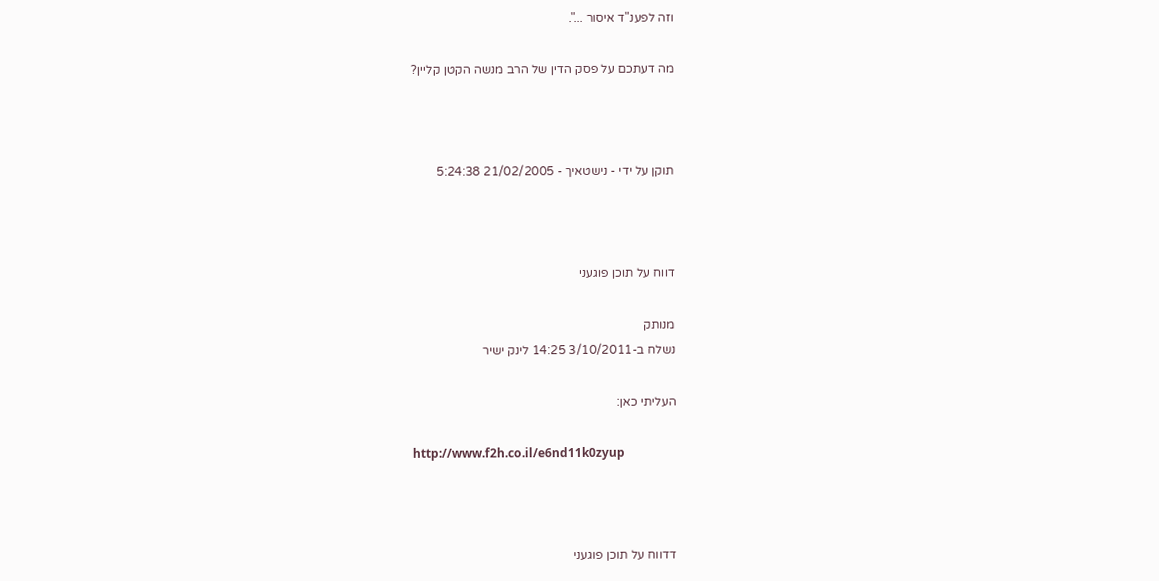וזה לפענ"ד איסור ...".

מה דעתכם על פסק הדין של הרב מנשה הקטן קליין?



תוקן על ידי - נישטאיך - 21/02/2005 5:24:38



דווח על תוכן פוגעני

מנותק
נשלח ב-3/10/2011 14:25 לינק ישיר

העליתי כאן:

http://www.f2h.co.il/e6nd11k0zyup



דדווח על תוכן פוגעני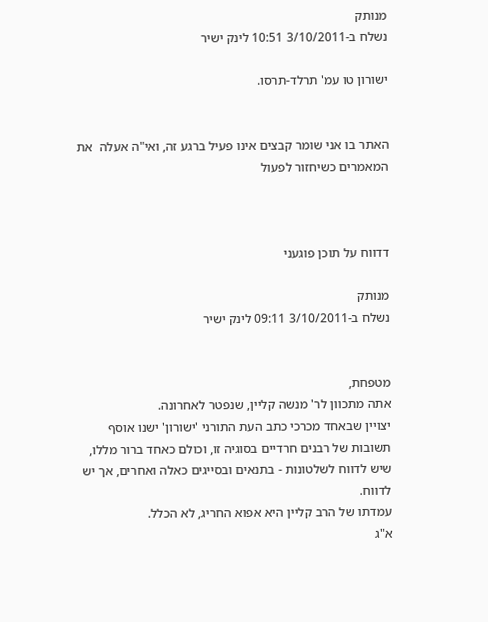מנותק
נשלח ב-3/10/2011 10:51 לינק ישיר

ישורון טו עמ' תרלד-תרסו.


האתר בו אני שומר קבצים אינו פעיל ברגע זה, ואי"ה אעלה  את המאמרים כשיחזור לפעול



דדווח על תוכן פוגעני

מנותק
נשלח ב-3/10/2011 09:11 לינק ישיר


מטפחת,
אתה מתכוון לר' מנשה קליין, שנפטר לאחרונה.
יצויין שבאחד מכרכי כתב העת התורני 'ישורון' ישנו אוסף תשובות של רבנים חרדיים בסוגיה זו, וכולם כאחד ברור מללו, שיש לדווח לשלטונות - בתנאים ובסייגים כאלה ואחרים, אך יש לדווח.
עמדתו של הרב קליין היא אפוא החריג, לא הכלל.
א"ג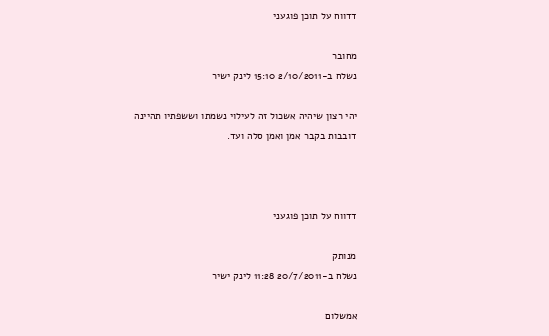דדווח על תוכן פוגעני

מחובר
נשלח ב-2/10/2011 15:10 לינק ישיר

יהי רצון שיהיה אשכול זה לעילוי נשמתו וששפתיו תהיינה דובבות בקבר אמן ואמן סלה ועד.



דדווח על תוכן פוגעני

מנותק
נשלח ב-20/7/2011 11:28 לינק ישיר

אמשלום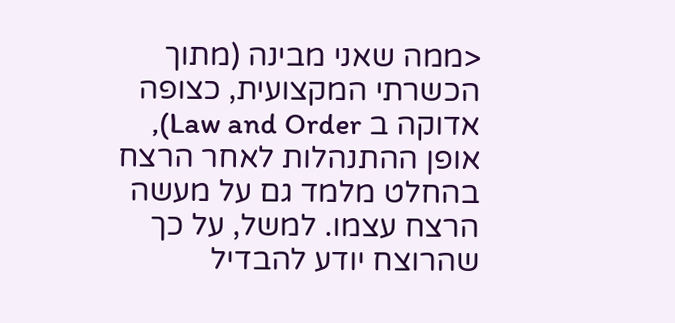<ממה שאני מבינה (מתוך הכשרתי המקצועית, כצופה אדוקה ב Law and Order), אופן ההתנהלות לאחר הרצח בהחלט מלמד גם על מעשה הרצח עצמו. למשל, על כך שהרוצח יודע להבדיל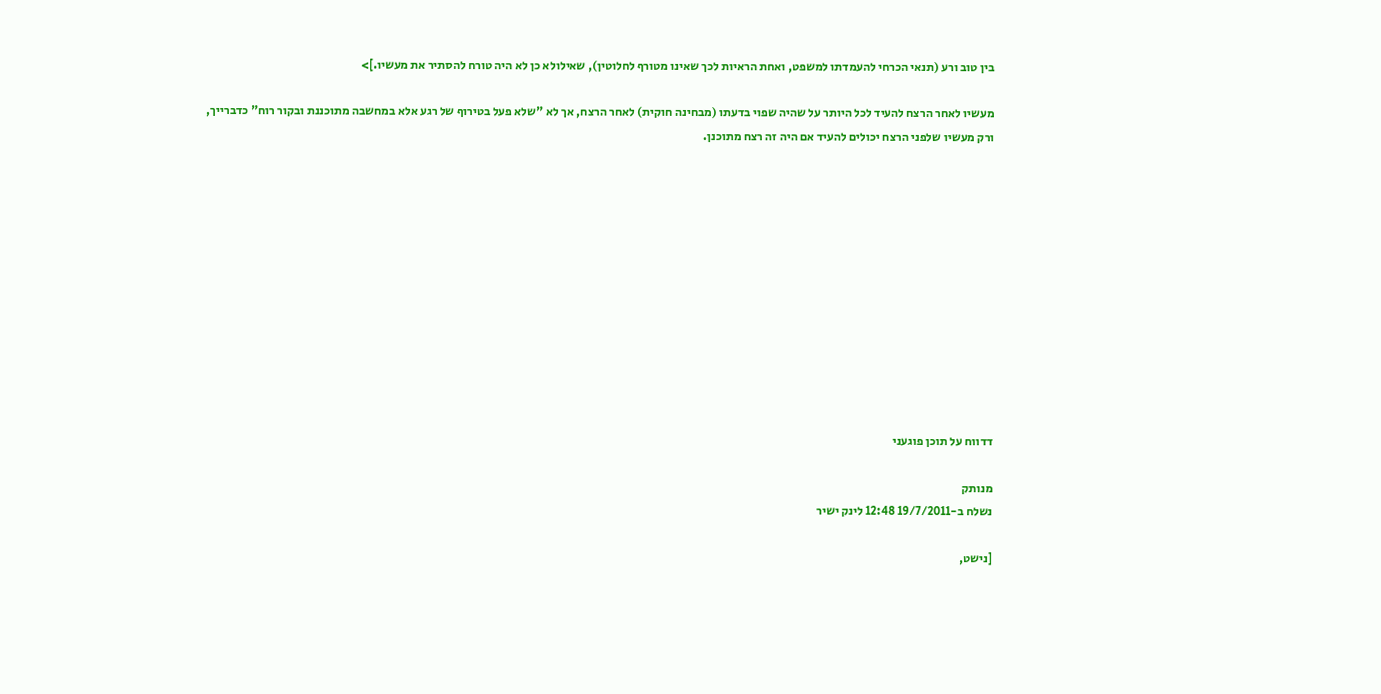בין טוב ורע (תנאי הכרחי להעמדתו למשפט, ואחת הראיות לכך שאינו מטורף לחלוטין), שאילולא כן לא היה טורח להסתיר את מעשיו.]>

מעשיו לאחר הרצח להעיד לכל היותר על שהיה שפוי בדעתו (מבחינה חוקית) לאחר הרצח, אך לא "שלא פעל בטירוף של רגע אלא במחשבה מתוכננת ובקור רוח" כדברייך, ורק מעשיו שלפני הרצח יכולים להעיד אם היה זה רצח מתוכנן.












דדווח על תוכן פוגעני

מנותק
נשלח ב-19/7/2011 12:48 לינק ישיר

[נישט,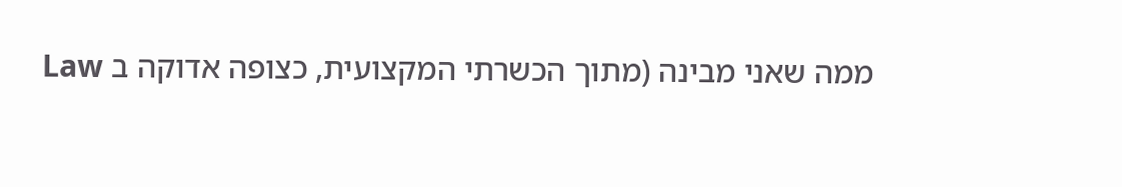ממה שאני מבינה (מתוך הכשרתי המקצועית, כצופה אדוקה ב Law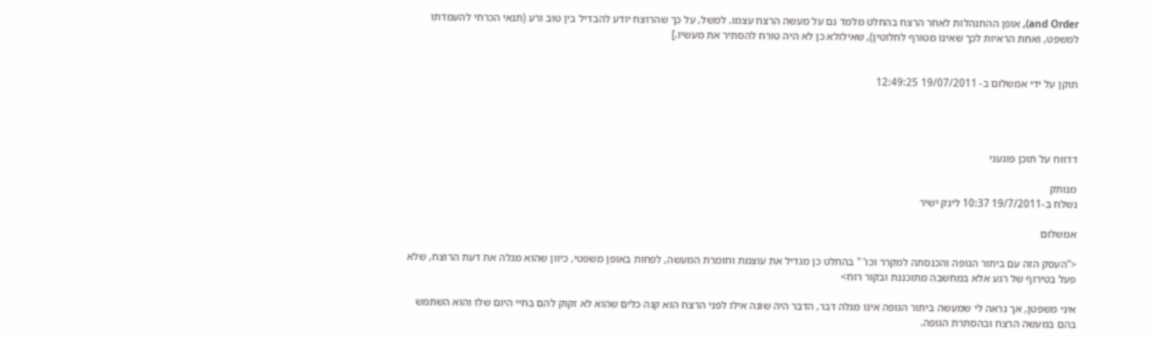and Order), אופן ההתנהלות לאחר הרצח בהחלט מלמד גם על מעשה הרצח עצמו. למשל, על כך שהרוצח יודע להבדיל בין טוב ורע (תנאי הכרחי להעמדתו למשפט, ואחת הראיות לכך שאינו מטורף לחלוטין), שאילולא כן לא היה טורח להסתיר את מעשיו.]


תוקן על ידי אמשלום ב- 19/07/2011 12:49:25




דדווח על תוכן פוגעני

מנותק
נשלח ב-19/7/2011 10:37 לינק ישיר

אמשלום

<"העסק הזה עם ביתור הגופה והכנסתה למקרר וכו' " בהחלט כן מגדיל את עוצמת וחומרת המעשה, לפחות באופן משפטי, כיוון שהוא מגלה את דעת הרוצח, שלא פעל בטירוף של רגע אלא במחשבה מתוכננת ובקור רוח>

איני משפטן, אך נראה לי שמעשה ביתור הגופה אינו מגלה דבר, הדבר היה שונה אילו לפני הרצח הוא קנה כלים שהוא לא זקוק להם בחיי היום שלו והוא השתמש בהם במעשה הרצח ובהסתרת הגופה.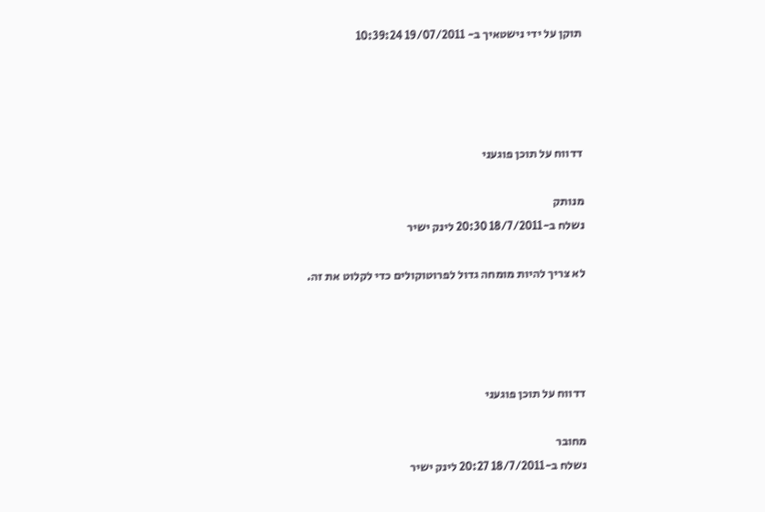תוקן על ידי נישטאיך ב- 19/07/2011 10:39:24




דדווח על תוכן פוגעני

מנותק
נשלח ב-18/7/2011 20:30 לינק ישיר

לא צריך להיות מומחה גדול לפרוטוקולים כדי לקלוט את זה.




דדווח על תוכן פוגעני

מחובר
נשלח ב-18/7/2011 20:27 לינק ישיר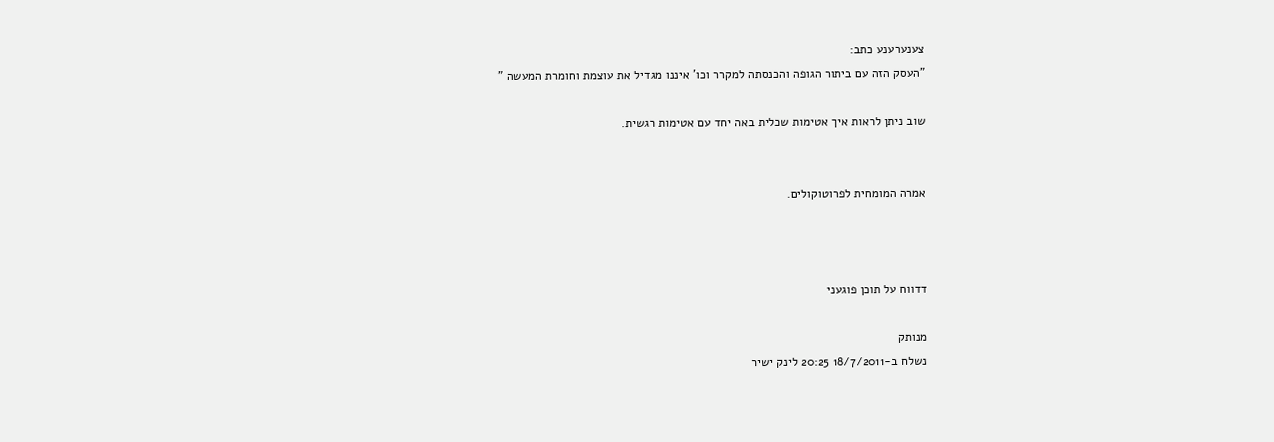צענערענע כתב:
"העסק הזה עם ביתור הגופה והכנסתה למקרר וכו' איננו מגדיל את עוצמת וחומרת המעשה "

שוב ניתן לראות איך אטימות שכלית באה יחד עם אטימות רגשית.


אמרה המומחית לפרוטוקולים.



דדווח על תוכן פוגעני

מנותק
נשלח ב-18/7/2011 20:25 לינק ישיר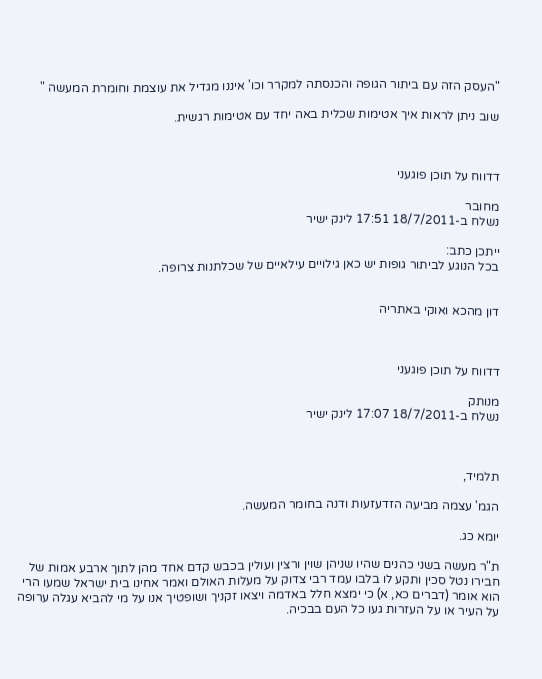"העסק הזה עם ביתור הגופה והכנסתה למקרר וכו' איננו מגדיל את עוצמת וחומרת המעשה "

שוב ניתן לראות איך אטימות שכלית באה יחד עם אטימות רגשית.



דדווח על תוכן פוגעני

מחובר
נשלח ב-18/7/2011 17:51 לינק ישיר

ייתכן כתב:
בכל הנוגע לביתור גופות יש כאן גילויים עילאיים של שכלתנות צרופה.


דון מהכא ואוקי באתריה



דדווח על תוכן פוגעני

מנותק
נשלח ב-18/7/2011 17:07 לינק ישיר



תלמיד,

הגמ' עצמה מביעה הזדעזעות ודנה בחומר המעשה.

יומא כג.

ת"ר מעשה בשני כהנים שהיו שניהן שוין ורצין ועולין בכבש קדם אחד מהן לתוך ארבע אמות של חבירו נטל סכין ותקע לו בלבו עמד רבי צדוק על מעלות האולם ואמר אחינו בית ישראל שמעו הרי הוא אומר (דברים כא, א) כי ימצא חלל באדמה ויצאו זקניך ושופטיך אנו על מי להביא עגלה ערופה על העיר או על העזרות געו כל העם בבכיה.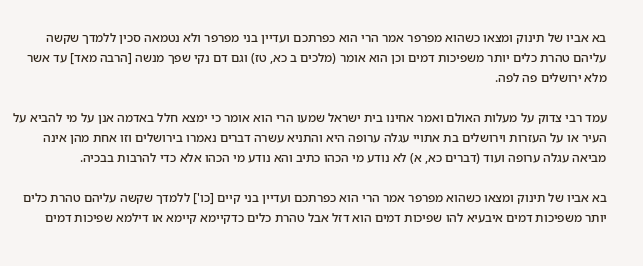בא אביו של תינוק ומצאו כשהוא מפרפר אמר הרי הוא כפרתכם ועדיין בני מפרפר ולא נטמאה סכין ללמדך שקשה עליהם טהרת כלים יותר משפיכות דמים וכן הוא אומר (מלכים ב כא, טז) וגם דם נקי שפך מנשה [הרבה מאד] עד אשר מלא ירושלים פה לפה.

עמד רבי צדוק על מעלות האולם ואמר אחינו בית ישראל שמעו הרי הוא אומר כי ימצא חלל באדמה אנן על מי להביא על העיר או על העזרות וירושלים בת אתויי עגלה ערופה היא והתניא עשרה דברים נאמרו בירושלים וזו אחת מהן אינה מביאה עגלה ערופה ועוד (דברים כא, א) לא נודע מי הכהו כתיב והא נודע מי הכהו אלא כדי להרבות בבכיה.

בא אביו של תינוק ומצאו כשהוא מפרפר אמר הרי הוא כפרתכם ועדיין בני קיים [כו'] ללמדך שקשה עליהם טהרת כלים יותר משפיכות דמים איבעיא להו שפיכות דמים הוא דזל אבל טהרת כלים כדקיימא קיימא או דילמא שפיכות דמים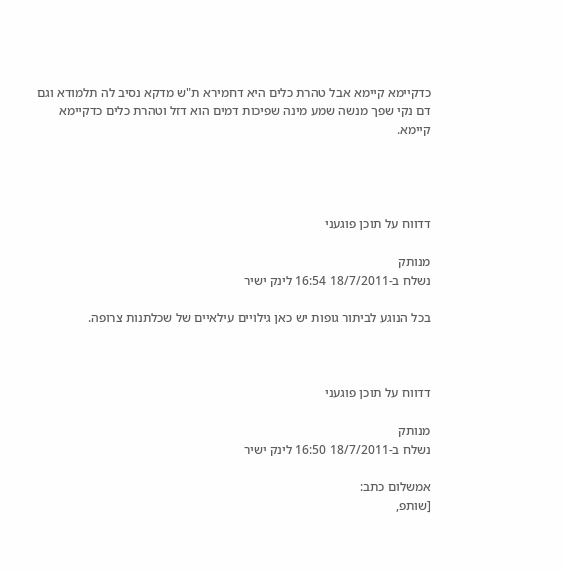כדקיימא קיימא אבל טהרת כלים היא דחמירא ת"ש מדקא נסיב לה תלמודא וגם דם נקי שפך מנשה שמע מינה שפיכות דמים הוא דזל וטהרת כלים כדקיימא קיימא.




דדווח על תוכן פוגעני

מנותק
נשלח ב-18/7/2011 16:54 לינק ישיר

בכל הנוגע לביתור גופות יש כאן גילויים עילאיים של שכלתנות צרופה.



דדווח על תוכן פוגעני

מנותק
נשלח ב-18/7/2011 16:50 לינק ישיר

אמשלום כתב:
[שותפ,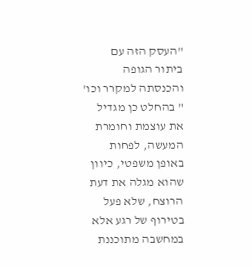"העסק הזה עם ביתור הגופה והכנסתה למקרר וכו' " בהחלט כן מגדיל את עוצמת וחומרת המעשה, לפחות באופן משפטי, כיוון שהוא מגלה את דעת הרוצח, שלא פעל בטירוף של רגע אלא במחשבה מתוכננת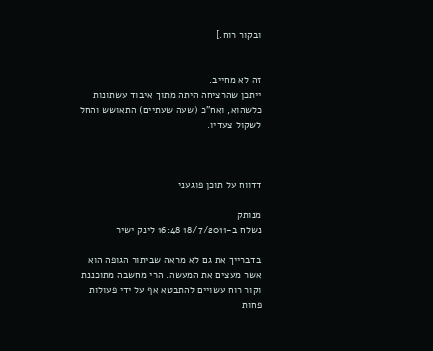ובקור רוח.]


זה לא מחייב.
ייתכן שהרציחה היתה מתוך איבוד עשתונות כלשהוא, ואח"כ (שעה שעתיים) התאושש והחל לשקול צעדיו.



דדווח על תוכן פוגעני

מנותק
נשלח ב-18/7/2011 16:48 לינק ישיר

בדברייך את גם לא מראה שביתור הגופה הוא אשר מעצים את המעשה. הרי מחשבה מתוכננת וקור רוח עשויים להתבטא אף על ידי פעולות פחות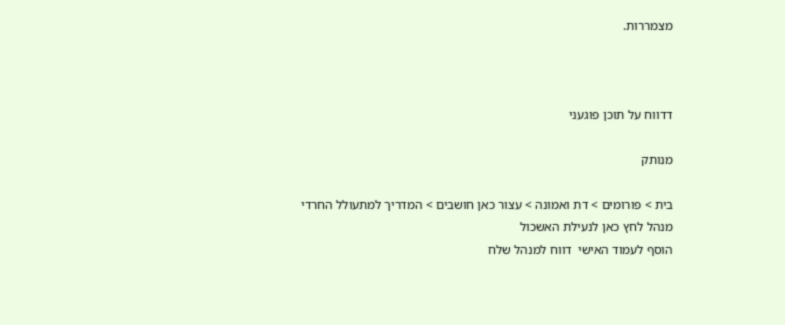מצמררות.



דדווח על תוכן פוגעני

מנותק

בית > פורומים > דת ואמונה > עצור כאן חושבים > המדריך למתעולל החרדי
מנהל לחץ כאן לנעילת האשכול
הוסף לעמוד האישי  דווח למנהל שלח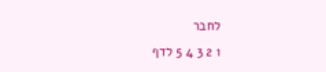לחבר
1 2 3 4 5 לדף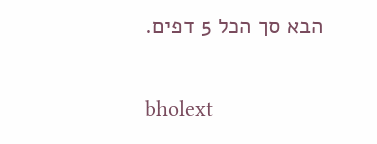הבא סך הכל 5 דפים.

bholext